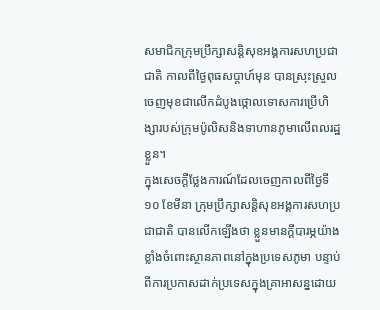សមាជិកក្រុមប្រឹក្សាសន្តិសុខអង្គការសហប្រជាជាតិ កាលពីថ្ងៃពុធសប្តាហ៍មុន បានស្រុះស្រួលចេញមុខជាលើកដំបូងថ្កោលទោសការប្រើហិង្សារបស់ក្រុមប៉ូលិសនិងទាហានភូមាលើពលរដ្ឋខ្លួន។
ក្នុងសេចក្តីថ្លែងការណ៍ដែលចេញកាលពីថ្ងៃទី១០ ខែមីនា ក្រុមប្រឹក្សាសន្តិសុខអង្គការសហប្រជាជាតិ បានលើកឡើងថា ខ្លួនមានក្តីបារម្ភយ៉ាងខ្លាំងចំពោះស្ថានភាពនៅក្នុងប្រទេសភូមា បន្ទាប់ពីការប្រកាសដាក់ប្រទេសក្នុងគ្រាអាសន្នដោយ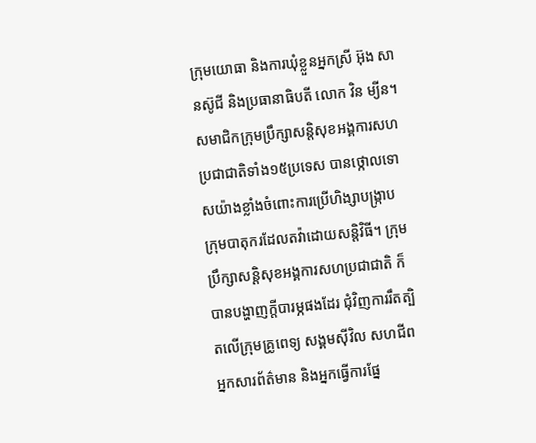ក្រុមយោធា និងការឃុំខ្លួនអ្នកស្រី អ៊ុង សានស៊ូជី និងប្រធានាធិបតី លោក វិន ម្យីន។
សមាជិកក្រុមប្រឹក្សាសន្តិសុខអង្គការសហប្រជាជាតិទាំង១៥ប្រទេស បានថ្កោលទោសយ៉ាងខ្លាំងចំពោះការប្រើហិង្សាបង្រ្កាបក្រុមបាតុករដែលតវ៉ាដោយសន្តិវិធី។ ក្រុមប្រឹក្សាសន្តិសុខអង្គការសហប្រជាជាតិ ក៏បានបង្ហាញក្តីបារម្ភផងដែរ ជុំវិញការរឹតត្បិតលើក្រុមគ្រូពេទ្យ សង្គមស៊ីវិល សហជីព អ្នកសារព័ត៌មាន និងអ្នកធ្វើការផ្នែ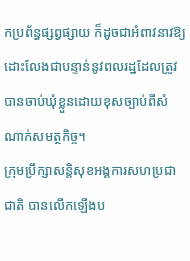កប្រព័ន្ធផ្សព្វផ្សាយ ក៏ដូចជាអំពាវនាវឱ្យដោះលែងជាបន្ទាន់នូវពលរដ្ឋដែលត្រូវបានចាប់ឃុំខ្លួនដោយខុសច្បាប់ពីសំណាក់សមត្ថកិច្ច។
ក្រុមប្រឹក្សាសន្តិសុខអង្គការសហប្រជាជាតិ បានលើកឡើងប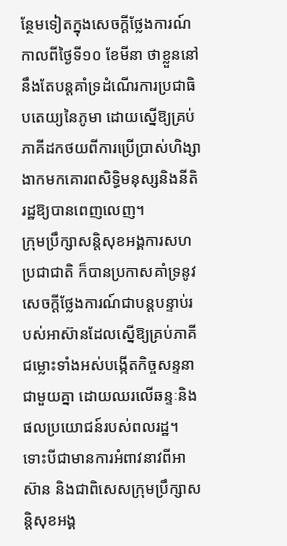ន្ថែមទៀតក្នុងសេចក្តីថ្លែងការណ៍កាលពីថ្ងៃទី១០ ខែមីនា ថាខ្លួននៅនឹងតែបន្តគាំទ្រដំណើរការប្រជាធិបតេយ្យនៃភូមា ដោយស្នើឱ្យគ្រប់ភាគីដកថយពីការប្រើប្រាស់ហិង្សា ងាកមកគោរពសិទ្ធិមនុស្សនិងនីតិរដ្ឋឱ្យបានពេញលេញ។
ក្រុមប្រឹក្សាសន្តិសុខអង្គការសហប្រជាជាតិ ក៏បានប្រកាសគាំទ្រនូវសេចក្តីថ្លែងការណ៍ជាបន្តបន្ទាប់របស់អាស៊ានដែលស្នើឱ្យគ្រប់ភាគីជម្លោះទាំងអស់បង្កើតកិច្ចសន្ទនាជាមួយគ្នា ដោយឈរលើឆន្ទៈនិងផលប្រយោជន៍របស់ពលរដ្ឋ។
ទោះបីជាមានការអំពាវនាវពីអាស៊ាន និងជាពិសេសក្រុមប្រឹក្សាសន្តិសុខអង្គ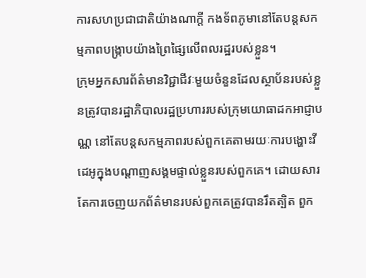ការសហប្រជាជាតិយ៉ាងណាក្តី កងទ័ពភូមានៅតែបន្តសកម្មភាពបង្រ្កាបយ៉ាងព្រៃផ្សៃលើពលរដ្ឋរបស់ខ្លួន។
ក្រុមអ្នកសារព័ត៌មានវិជ្ជាជីវៈមួយចំនួនដែលស្ថាប័នរបស់ខ្លួនត្រូវបានរដ្ឋាភិបាលរដ្ឋប្រហាររបស់ក្រុមយោធាដកអាជ្ញាបណ្ណ នៅតែបន្តសកម្មភាពរបស់ពួកគេតាមរយៈការបង្ហោះវីដេអូក្នុងបណ្តាញសង្គមផ្ទាល់ខ្លួនរបស់ពួកគេ។ ដោយសារតែការចេញយកព័ត៌មានរបស់ពួកគេត្រូវបានរឹតត្បិត ពួក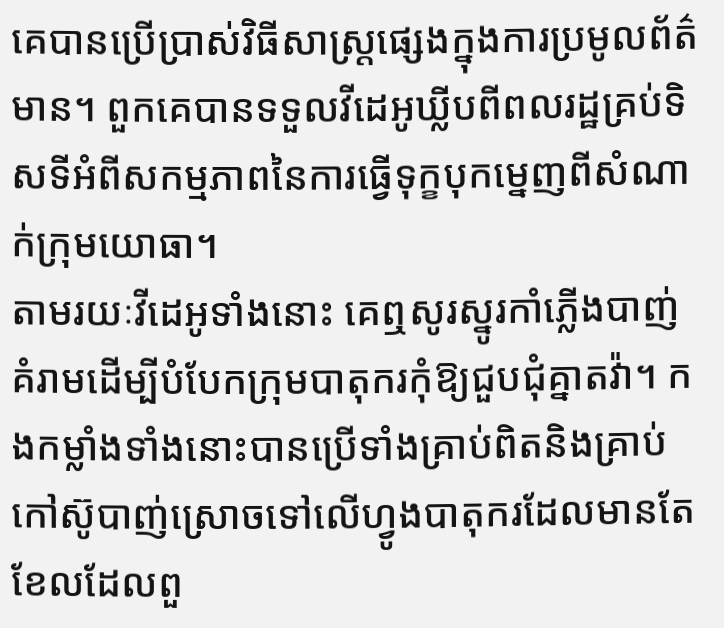គេបានប្រើប្រាស់វិធីសាស្រ្តផ្សេងក្នុងការប្រមូលព័ត៌មាន។ ពួកគេបានទទួលវីដេអូឃ្លីបពីពលរដ្ឋគ្រប់ទិសទីអំពីសកម្មភាពនៃការធ្វើទុក្ខបុកម្នេញពីសំណាក់ក្រុមយោធា។
តាមរយៈវីដេអូទាំងនោះ គេឮសូរស្នូរកាំភ្លើងបាញ់គំរាមដើម្បីបំបែកក្រុមបាតុករកុំឱ្យជួបជុំគ្នាតវ៉ា។ កងកម្លាំងទាំងនោះបានប្រើទាំងគ្រាប់ពិតនិងគ្រាប់កៅស៊ូបាញ់ស្រោចទៅលើហ្វូងបាតុករដែលមានតែខែលដែលពួ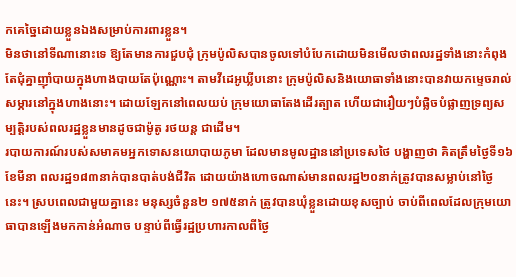កគេច្នៃដោយខ្លួនឯងសម្រាប់ការពារខ្លួន។
មិនថានៅទីណានោះទេ ឱ្យតែមានការជួបជុំ ក្រុមប៉ូលិសបានចូលទៅបំបែកដោយមិនមើលថាពលរដ្ឋទាំងនោះកំពុងតែជុំគ្នាញ៉ាំបាយក្នុងហាងបាយតែប៉ុណ្ណោះ។ តាមវីដេអូឃ្លីបនោះ ក្រុមប៉ូលិសនិងយោធាទាំងនោះបានវាយកម្ទេចរាល់សម្ភារនៅក្នុងហាងនោះ។ ដោយឡែកនៅពេលយប់ ក្រុមយោធាតែងដើរត្បាត ហើយជារឿយៗបំផ្លិចបំផ្លាញទ្រព្យសម្បតិ្តរបស់ពលរដ្ឋខ្លួនមានដូចជាម៉ូតូ រថយន្ត ជាដើម។
របាយការណ៍របស់សមាគមអ្នកទោសនយោបាយភូមា ដែលមានមូលដ្ឋាននៅប្រទេសថៃ បង្ហាញថា គិតត្រឹមថ្ងៃទី១៦ ខែមីនា ពលរដ្ឋ១៨៣នាក់បានបាត់បង់ជីវិត ដោយយ៉ាងហោចណាស់មានពលរដ្ឋ២០នាក់ត្រូវបានសម្លាប់នៅថ្ងៃនេះ។ ស្របពេលជាមួយគ្នានេះ មនុស្សចំនួន២ ១៧៥នាក់ ត្រូវបានឃុំខ្លួនដោយខុសច្បាប់ ចាប់ពីពេលដែលក្រុមយោធាបានឡើងមកកាន់អំណាច បន្ទាប់ពីធ្វើរដ្ឋប្រហារកាលពីថ្ងៃ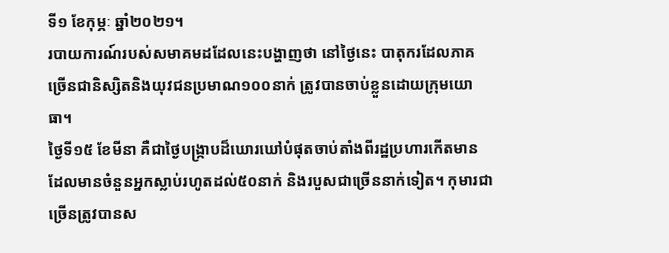ទី១ ខែកុម្ភៈ ឆ្នាំ២០២១។
របាយការណ៍របស់សមាគមដដែលនេះបង្ហាញថា នៅថ្ងៃនេះ បាតុករដែលភាគច្រើនជានិស្សិតនិងយុវជនប្រមាណ១០០នាក់ ត្រូវបានចាប់ខ្លួនដោយក្រុមយោធា។
ថ្ងៃទី១៥ ខែមីនា គឺជាថ្ងៃបង្រ្កាបដ៏ឃោរឃៅបំផុតចាប់តាំងពីរដ្ឋប្រហារកើតមាន ដែលមានចំនួនអ្នកស្លាប់រហូតដល់៥០នាក់ និងរបួសជាច្រើននាក់ទៀត។ កុមារជាច្រើនត្រូវបានស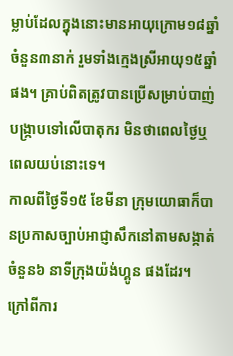ម្លាប់ដែលក្នុងនោះមានអាយុក្រោម១៨ឆ្នាំ ចំនួន៣នាក់ រួមទាំងក្មេងស្រីអាយុ១៥ឆ្នាំផង។ គ្រាប់ពិតត្រូវបានប្រើសម្រាប់បាញ់បង្រ្កាបទៅលើបាតុករ មិនថាពេលថ្ងៃឬពេលយប់នោះទេ។
កាលពីថ្ងៃទី១៥ ខែមីនា ក្រុមយោធាក៏បានប្រកាសច្បាប់អាជ្ញាសឹកនៅតាមសង្កាត់ចំនួន៦ នាទីក្រុងយ៉ង់ហ្គូន ផងដែរ។
ក្រៅពីការ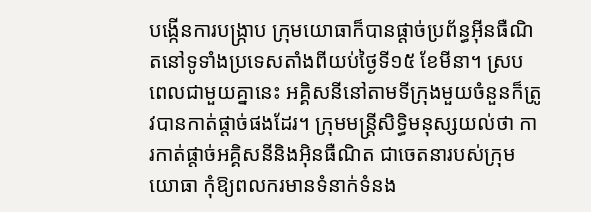បង្កើនការបង្រ្កាប ក្រុមយោធាក៏បានផ្តាច់ប្រព័ន្ធអ៊ីនធឺណិតនៅទូទាំងប្រទេសតាំងពីយប់ថ្ងៃទី១៥ ខែមីនា។ ស្របពេលជាមួយគ្នានេះ អគ្គិសនីនៅតាមទីក្រុងមួយចំនួនក៏ត្រូវបានកាត់ផ្តាច់ផងដែរ។ ក្រុមមន្រ្តីសិទ្ធិមនុស្សយល់ថា ការកាត់ផ្តាច់អគ្គិសនីនិងអ៊ិនធឺណិត ជាចេតនារបស់ក្រុមយោធា កុំឱ្យពលករមានទំនាក់ទំនង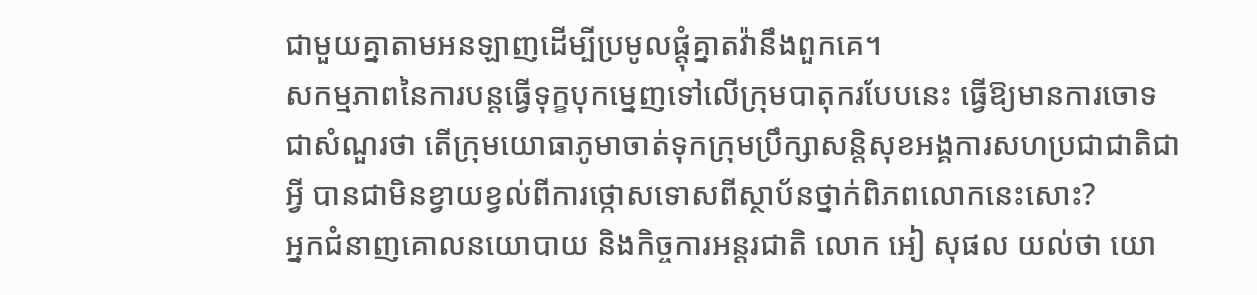ជាមួយគ្នាតាមអនឡាញដើម្បីប្រមូលផ្តុំគ្នាតវ៉ានឹងពួកគេ។
សកម្មភាពនៃការបន្តធ្វើទុក្ខបុកម្នេញទៅលើក្រុមបាតុករបែបនេះ ធ្វើឱ្យមានការចោទជាសំណួរថា តើក្រុមយោធាភូមាចាត់ទុកក្រុមប្រឹក្សាសន្តិសុខអង្គការសហប្រជាជាតិជាអ្វី បានជាមិនខ្វាយខ្វល់ពីការថ្កោសទោសពីស្ថាប័នថ្នាក់ពិភពលោកនេះសោះ?
អ្នកជំនាញគោលនយោបាយ និងកិច្ចការអន្តរជាតិ លោក អៀ សុផល យល់ថា យោ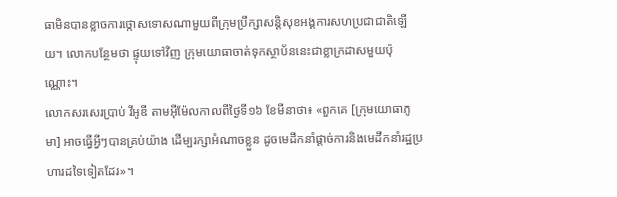ធាមិនបានខ្លាចការថ្កោសទោសណាមួយពីក្រុមប្រឹក្សាសន្តិសុខអង្គការសហប្រជាជាតិឡើយ។ លោកបន្ថែមថា ផ្ទុយទៅវិញ ក្រុមយោធាចាត់ទុកស្ថាប័ននេះជាខ្លាក្រដាសមួយប៉ុណ្ណោះ។
លោកសរសេរប្រាប់ វីអូឌី តាមអ៊ីម៉ែលកាលពីថ្ងៃទី១៦ ខែមីនាថា៖ «ពួកគេ [ក្រុមយោធាភូមា] អាចធ្វើអ្វីៗបានគ្រប់យ៉ាង ដើម្បរក្សាអំណាចខ្លួន ដូចមេដឹកនាំផ្តាច់ការនិងមេដឹកនាំរដ្ឋប្រហារដទៃទៀតដែរ»។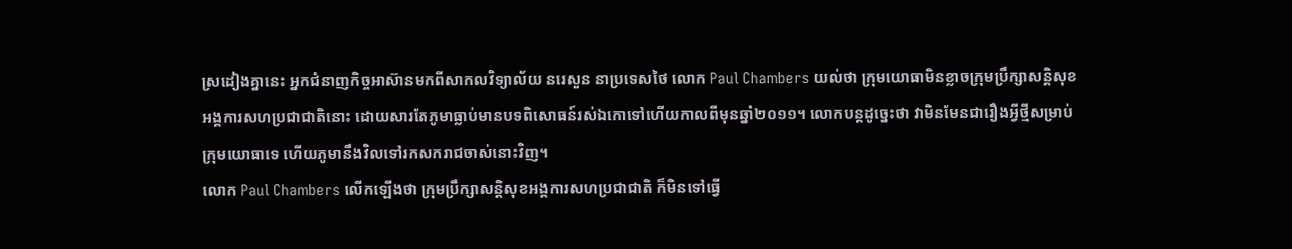ស្រដៀងគ្នានេះ អ្នកជំនាញកិច្ចអាស៊ានមកពីសាកលវិទ្យាល័យ នរេសួន នាប្រទេសថៃ លោក Paul Chambers យល់ថា ក្រុមយោធាមិនខ្លាចក្រុមប្រឹក្សាសន្តិសុខអង្គការសហប្រជាជាតិនោះ ដោយសារតែភូមាធ្លាប់មានបទពិសោធន៍រស់ឯកោទៅហើយកាលពីមុនឆ្នាំ២០១១។ លោកបន្តដូច្នេះថា វាមិនមែនជារឿងអ្វីថ្មីសម្រាប់ក្រុមយោធាទេ ហើយភូមានឹងវិលទៅរកសករាជចាស់នោះវិញ។
លោក Paul Chambers លើកឡើងថា ក្រុមប្រឹក្សាសន្តិសុខអង្គការសហប្រជាជាតិ ក៏មិនទៅធ្វើ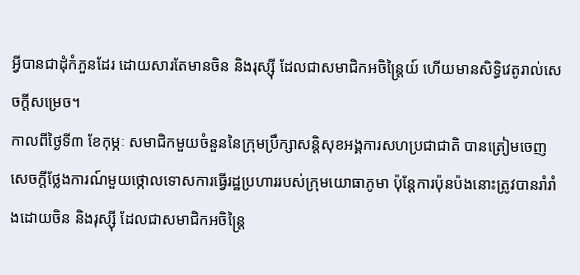អ្វីបានជាដុំកំភួនដែរ ដោយសារតែមានចិន និងរុស្ស៊ី ដែលជាសមាជិកអចិន្រ្តៃយ៍ ហើយមានសិទ្ធិវេតូរាល់សេចក្តីសម្រេច។
កាលពីថ្ងៃទី៣ ខែកុម្ភៈ សមាជិកមួយចំនួននៃក្រុមប្រឹក្សាសន្តិសុខអង្គការសហប្រជាជាតិ បានត្រៀមចេញសេចក្តីថ្លែងការណ៍មួយថ្កោលទោសការធ្វើរដ្ឋប្រហាររបស់ក្រុមយោធាភូមា ប៉ុន្តែការប៉ុនប៉ងនោះត្រូវបានរាំរាំងដោយចិន និងរុស្ស៊ី ដែលជាសមាជិកអចិន្រ្តៃ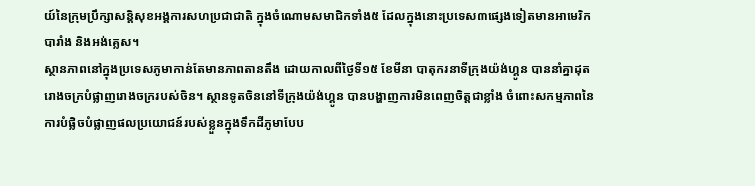យ៍នៃក្រុមប្រឹក្សាសន្តិសុខអង្គការសហប្រជាជាតិ ក្នុងចំណោមសមាជិកទាំង៥ ដែលក្នុងនោះប្រទេស៣ផ្សេងទៀតមានអាមេរិក បារាំង និងអង់គ្លេស។
ស្ថានភាពនៅក្នុងប្រទេសភូមាកាន់តែមានភាពតានតឹង ដោយកាលពីថ្ងៃទី១៥ ខែមីនា បាតុករនាទីក្រុងយ៉ង់ហ្គូន បាននាំគ្នាដុតរោងចក្របំផ្លាញរោងចក្ររបស់ចិន។ ស្ថានទូតចិននៅទីក្រុងយ៉ង់ហ្គូន បានបង្ហាញការមិនពេញចិត្តជាខ្លាំង ចំពោះសកម្មភាពនៃការបំផ្លិចបំផ្លាញផលប្រយោជន៍របស់ខ្លួនក្នុងទឹកដីភូមាបែប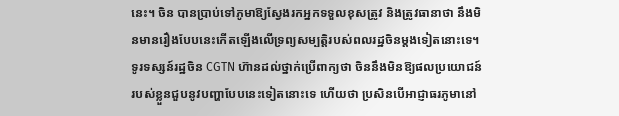នេះ។ ចិន បានប្រាប់ទៅភូមាឱ្យស្វែងរកអ្នកទទួលខុសត្រូវ និងត្រូវធានាថា នឹងមិនមានរឿងបែបនេះកើតឡើងលើទ្រព្យសម្បត្តិរបស់ពលរដ្ឋចិនម្តងទៀតនោះទេ។
ទូរទស្សន៍រដ្ឋចិន CGTN ហ៊ានដល់ថ្នាក់ប្រើពាក្យថា ចិននឹងមិនឱ្យផលប្រយោជន៍របស់ខ្លួនជួបនូវបញ្ហាបែបនេះទៀតនោះទេ ហើយថា ប្រសិនបើអាជ្ញាធរភូមានៅ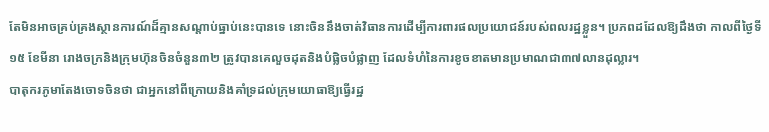តែមិនអាចគ្រប់គ្រងស្ថានការណ៍ដ៏គ្មានសណ្តាប់ធ្នាប់នេះបានទេ នោះចិននឹងចាត់វិធានការដើម្បីការពារផលប្រយោជន៍របស់ពលរដ្ឋខ្លួន។ ប្រភពដដែលឱ្យដឹងថា កាលពីថ្ងៃទី១៥ ខែមីនា រោងចក្រនិងក្រុមហ៊ុនចិនចំនួន៣២ ត្រូវបានគេលួចដុតនិងបំផ្លិចបំផ្លាញ ដែលទំហំនៃការខូចខាតមានប្រមាណជា៣៧លានដុល្លារ។
បាតុករភូមាតែងចោទចិនថា ជាអ្នកនៅពីក្រោយនិងគាំទ្រដល់ក្រុមយោធាឱ្យធ្វើរដ្ឋ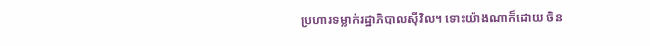ប្រហារទម្លាក់រដ្ឋាភិបាលស៊ីវិល។ ទោះយ៉ាងណាក៏ដោយ ចិន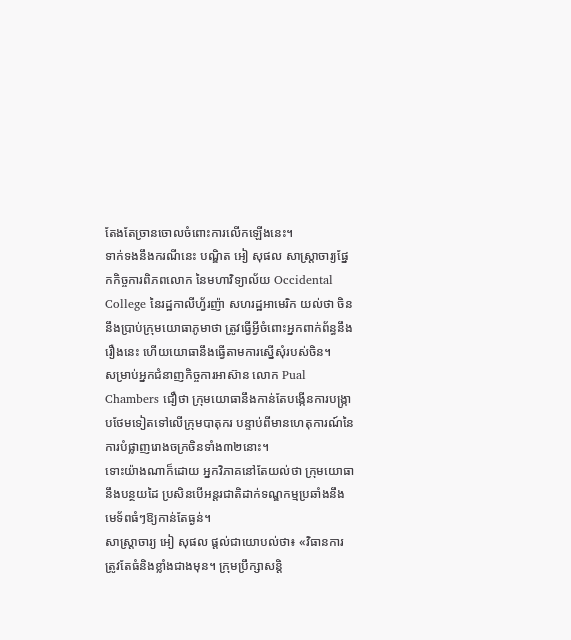តែងតែច្រានចោលចំពោះការលើកឡើងនេះ។
ទាក់ទងនឹងករណីនេះ បណ្ឌិត អៀ សុផល សាស្ត្រាចារ្យផ្នែកកិច្ចការពិភពលោក នៃមហាវិទ្យាល័យ Occidental College នៃរដ្ឋកាលីហ្វ័រញ៉ា សហរដ្ឋអាមេរិក យល់ថា ចិននឹងប្រាប់ក្រុមយោធាភូមាថា ត្រូវធ្វើអ្វីចំពោះអ្នកពាក់ព័ន្ធនឹងរឿងនេះ ហើយយោធានឹងធ្វើតាមការស្នើសុំរបស់ចិន។
សម្រាប់អ្នកជំនាញកិច្ចការអាស៊ាន លោក Pual Chambers ជឿថា ក្រុមយោធានឹងកាន់តែបង្កើនការបង្រ្កាបថែមទៀតទៅលើក្រុមបាតុករ បន្ទាប់ពីមានហេតុការណ៍នៃការបំផ្លាញរោងចក្រចិនទាំង៣២នោះ។
ទោះយ៉ាងណាក៏ដោយ អ្នកវិភាគនៅតែយល់ថា ក្រុមយោធានឹងបន្ថយដៃ ប្រសិនបើអន្តរជាតិដាក់ទណ្ឌកម្មប្រឆាំងនឹងមេទ័ពធំៗឱ្យកាន់តែធ្ងន់។
សាស្រ្តាចារ្យ អៀ សុផល ផ្តល់ជាយោបល់ថា៖ «វិធានការត្រូវតែធំនិងខ្លាំងជាងមុន។ ក្រុមប្រឹក្សាសន្តិ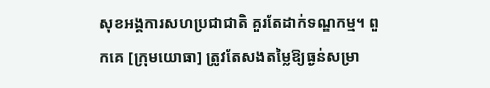សុខអង្គការសហប្រជាជាតិ គួរតែដាក់ទណ្ឌកម្ម។ ពួកគេ [ក្រុមយោធា] ត្រូវតែសងតម្លៃឱ្យធ្ងន់សម្រា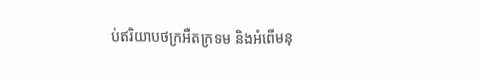ប់ឥរិយាបថក្រអឺតក្រទម និងអំពើមនុ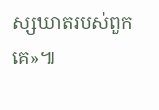ស្សឃាតរបស់ពួកគេ»៕